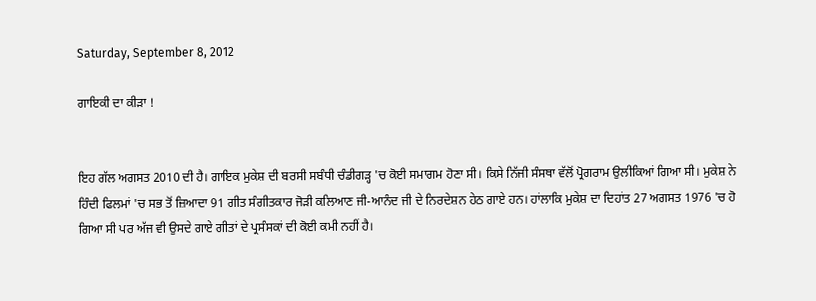Saturday, September 8, 2012

ਗਾਇਕੀ ਦਾ ਕੀੜਾ !


ਇਹ ਗੱਲ ਅਗਸਤ 2010 ਦੀ ਹੈ। ਗਾਇਕ ਮੁਕੇਸ਼ ਦੀ ਬਰਸੀ ਸਬੰਧੀ ਚੰਡੀਗੜ੍ਹ 'ਚ ਕੋਈ ਸਮਾਗਮ ਹੋਣਾ ਸੀ। ਕਿਸੇ ਨਿੱਜੀ ਸੰਸਥਾ ਵੱਲੋਂ ਪ੍ਰੋਗਰਾਮ ਉਲੀਕਿਆਂ ਗਿਆ ਸੀ। ਮੁਕੇਸ਼ ਨੇ ਹਿੰਦੀ ਫਿਲਮਾਂ 'ਚ ਸਭ ਤੋਂ ਜ਼ਿਆਦਾ 91 ਗੀਤ ਸੰਗੀਤਕਾਰ ਜੋੜੀ ਕਲਿਆਣ ਜੀ-ਆਨੰਦ ਜੀ ਦੇ ਨਿਰਦੇਸ਼ਨ ਹੇਠ ਗਾਏ ਹਨ। ਹਾਂਲਾਕਿ ਮੁਕੇਸ਼ ਦਾ ਦਿਹਾਂਤ 27 ਅਗਸਤ 1976 'ਚ ਹੋ ਗਿਆ ਸੀ ਪਰ ਅੱਜ ਵੀ ਉਸਦੇ ਗਾਏ ਗੀਤਾਂ ਦੇ ਪ੍ਰਸੰਸਕਾਂ ਦੀ ਕੋਈ ਕਮੀ ਨਹੀਂ ਹੈ।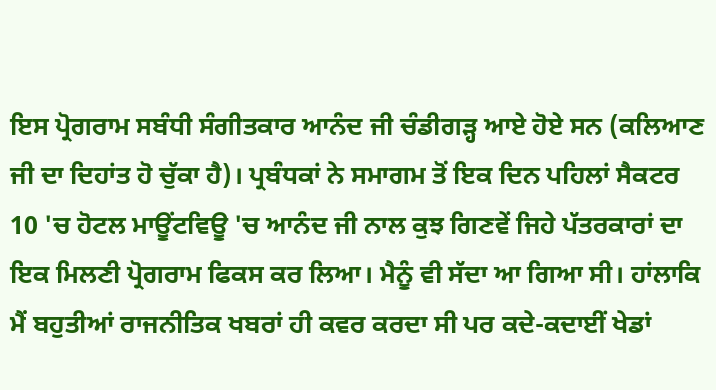ਇਸ ਪ੍ਰੋਗਰਾਮ ਸਬੰਧੀ ਸੰਗੀਤਕਾਰ ਆਨੰਦ ਜੀ ਚੰਡੀਗੜ੍ਹ ਆਏ ਹੋਏ ਸਨ (ਕਲਿਆਣ ਜੀ ਦਾ ਦਿਹਾਂਤ ਹੋ ਚੁੱਕਾ ਹੈ)। ਪ੍ਰਬੰਧਕਾਂ ਨੇ ਸਮਾਗਮ ਤੋਂ ਇਕ ਦਿਨ ਪਹਿਲਾਂ ਸੈਕਟਰ 10 'ਚ ਹੋਟਲ ਮਾਊਂਟਵਿਊ 'ਚ ਆਨੰਦ ਜੀ ਨਾਲ ਕੁਝ ਗਿਣਵੇਂ ਜਿਹੇ ਪੱਤਰਕਾਰਾਂ ਦਾ ਇਕ ਮਿਲਣੀ ਪ੍ਰੋਗਰਾਮ ਫਿਕਸ ਕਰ ਲਿਆ। ਮੈਨੂੰ ਵੀ ਸੱਦਾ ਆ ਗਿਆ ਸੀ। ਹਾਂਲਾਕਿ ਮੈਂ ਬਹੁਤੀਆਂ ਰਾਜਨੀਤਿਕ ਖਬਰਾਂ ਹੀ ਕਵਰ ਕਰਦਾ ਸੀ ਪਰ ਕਦੇ-ਕਦਾਈਂ ਖੇਡਾਂ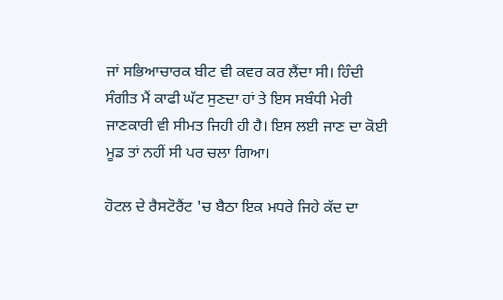ਜਾਂ ਸਭਿਆਚਾਰਕ ਬੀਟ ਵੀ ਕਵਰ ਕਰ ਲੈਂਦਾ ਸੀ। ਹਿੰਦੀ ਸੰਗੀਤ ਮੈਂ ਕਾਫੀ ਘੱਟ ਸੁਣਦਾ ਹਾਂ ਤੇ ਇਸ ਸਬੰਧੀ ਮੇਰੀ ਜਾਣਕਾਰੀ ਵੀ ਸੀਮਤ ਜਿਹੀ ਹੀ ਹੈ। ਇਸ ਲਈ ਜਾਣ ਦਾ ਕੋਈ ਮੂਡ ਤਾਂ ਨਹੀਂ ਸੀ ਪਰ ਚਲਾ ਗਿਆ।

ਹੋਟਲ ਦੇ ਰੈਸਟੋਰੈਂਟ 'ਚ ਬੈਠਾ ਇਕ ਮਧਰੇ ਜਿਹੇ ਕੱਦ ਦਾ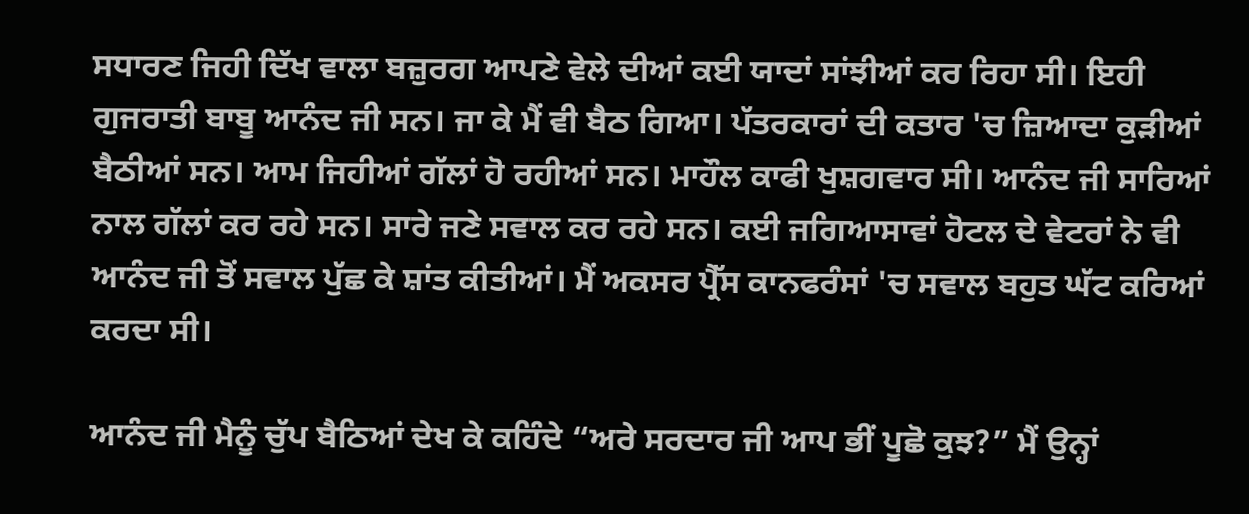ਸਧਾਰਣ ਜਿਹੀ ਦਿੱਖ ਵਾਲਾ ਬਜ਼ੁਰਗ ਆਪਣੇ ਵੇਲੇ ਦੀਆਂ ਕਈ ਯਾਦਾਂ ਸਾਂਝੀਆਂ ਕਰ ਰਿਹਾ ਸੀ। ਇਹੀ ਗੁਜਰਾਤੀ ਬਾਬੂ ਆਨੰਦ ਜੀ ਸਨ। ਜਾ ਕੇ ਮੈਂ ਵੀ ਬੈਠ ਗਿਆ। ਪੱਤਰਕਾਰਾਂ ਦੀ ਕਤਾਰ 'ਚ ਜ਼ਿਆਦਾ ਕੁੜੀਆਂ ਬੈਠੀਆਂ ਸਨ। ਆਮ ਜਿਹੀਆਂ ਗੱਲਾਂ ਹੋ ਰਹੀਆਂ ਸਨ। ਮਾਹੌਲ ਕਾਫੀ ਖੁਸ਼ਗਵਾਰ ਸੀ। ਆਨੰਦ ਜੀ ਸਾਰਿਆਂ ਨਾਲ ਗੱਲਾਂ ਕਰ ਰਹੇ ਸਨ। ਸਾਰੇ ਜਣੇ ਸਵਾਲ ਕਰ ਰਹੇ ਸਨ। ਕਈ ਜਗਿਆਸਾਵਾਂ ਹੋਟਲ ਦੇ ਵੇਟਰਾਂ ਨੇ ਵੀ ਆਨੰਦ ਜੀ ਤੋਂ ਸਵਾਲ ਪੁੱਛ ਕੇ ਸ਼ਾਂਤ ਕੀਤੀਆਂ। ਮੈਂ ਅਕਸਰ ਪ੍ਰੈੱਸ ਕਾਨਫਰੰਸਾਂ 'ਚ ਸਵਾਲ ਬਹੁਤ ਘੱਟ ਕਰਿਆਂ ਕਰਦਾ ਸੀ।

ਆਨੰਦ ਜੀ ਮੈਨੂੰ ਚੁੱਪ ਬੈਠਿਆਂ ਦੇਖ ਕੇ ਕਹਿੰਦੇ “ਅਰੇ ਸਰਦਾਰ ਜੀ ਆਪ ਭੀਂ ਪੂਛੋ ਕੁਝ?” ਮੈਂ ਉਨ੍ਹਾਂ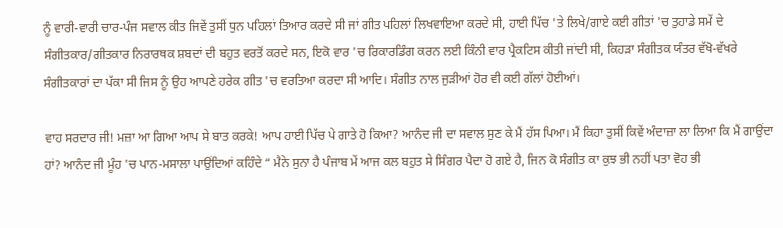ਨੂੰ ਵਾਰੀ-ਵਾਰੀ ਚਾਰ-ਪੰਜ ਸਵਾਲ ਕੀਤ ਜਿਵੇਂ ਤੁਸੀਂ ਧੁਨ ਪਹਿਲਾਂ ਤਿਆਰ ਕਰਦੇ ਸੀ ਜਾਂ ਗੀਤ ਪਹਿਲਾਂ ਲਿਖਵਾਇਆ ਕਰਦੇ ਸੀ, ਹਾਈ ਪਿੱਚ 'ਤੇ ਲਿਖੇ/ਗਾਏ ਕਈ ਗੀਤਾਂ 'ਚ ਤੁਹਾਡੇ ਸਮੇਂ ਦੇ ਸੰਗੀਤਕਾਰ/ਗੀਤਕਾਰ ਨਿਰਾਰਥਕ ਸ਼ਬਦਾਂ ਦੀ ਬਹੁਤ ਵਰਤੋਂ ਕਰਦੇ ਸਨ, ਇਕੋ ਵਾਰ 'ਚ ਰਿਕਾਰਡਿੰਗ ਕਰਨ ਲਈ ਕਿੰਨੀ ਵਾਰ ਪ੍ਰੈਕਟਿਸ ਕੀਤੀ ਜਾਂਦੀ ਸੀ, ਕਿਹੜਾ ਸੰਗੀਤਕ ਯੰਤਰ ਵੱਖੋ-ਵੱਖਰੇ ਸੰਗੀਤਕਾਰਾਂ ਦਾ ਪੱਕਾ ਸੀ ਜਿਸ ਨੂੰ ਉਹ ਆਪਣੇ ਹਰੇਕ ਗੀਤ 'ਚ ਵਰਤਿਆ ਕਰਦਾ ਸੀ ਆਦਿ। ਸੰਗੀਤ ਨਾਲ ਜੁੜੀਆਂ ਹੋਰ ਵੀ ਕਈ ਗੱਲਾਂ ਹੋਈਆਂ।

ਵਾਹ ਸਰਦਾਰ ਜੀ! ਮਜ਼ਾ ਆ ਗਿਆ ਆਪ ਸੇ ਬਾਤ ਕਰਕੇ! ਆਪ ਹਾਈ ਪਿੱਚ ਪੇ ਗਾਤੇ ਹੋ ਕਿਆ? ਆਨੰਦ ਜੀ ਦਾ ਸਵਾਲ ਸੁਣ ਕੇ ਮੈਂ ਹੱਸ ਪਿਆ। ਮੈਂ ਕਿਹਾ ਤੁਸੀਂ ਕਿਵੇਂ ਅੰਦਾਜ਼ਾ ਲਾ ਲਿਆ ਕਿ ਮੈਂ ਗਾਉਂਦਾ ਹਾਂ? ਆਨੰਦ ਜੀ ਮੂੰਹ 'ਚ ਪਾਨ-ਮਸਾਲਾ ਪਾਉਂਦਿਆਂ ਕਹਿੰਦੇ “ ਮੈਨੇ ਸੁਨਾ ਹੈ ਪੰਜਾਬ ਮੇਂ ਆਜ ਕਲ ਬਹੁਤ ਸੇ ਸਿੰਗਰ ਪੈਦਾ ਹੋ ਗਏ ਹੈ, ਜਿਨ ਕੋ ਸੰਗੀਤ ਕਾ ਕੁਝ ਭੀ ਨਹੀਂ ਪਤਾ ਵੋਹ ਭੀ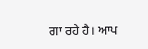ਗਾ ਰਹੇ ਹੈ। ਆਪ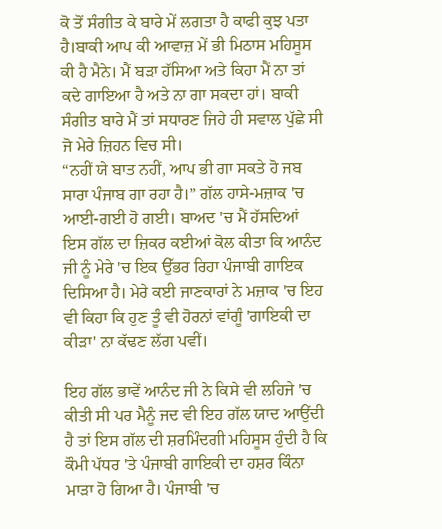ਕੋ ਤੋਂ ਸੰਗੀਤ ਕੇ ਬਾਰੇ ਮੇਂ ਲਗਤਾ ਹੈ ਕਾਫੀ ਕੁਝ ਪਤਾ ਹੈ।ਬਾਕੀ ਆਪ ਕੀ ਆਵਾਜ਼ ਮੇਂ ਭੀ ਮਿਠਾਸ ਮਹਿਸੂਸ ਕੀ ਹੈ ਮੈਨੇ। ਮੈਂ ਬੜਾ ਹੱਸਿਆ ਅਤੇ ਕਿਹਾ ਮੈਂ ਨਾ ਤਾਂ ਕਦੇ ਗਾਇਆ ਹੈ ਅਤੇ ਨਾ ਗਾ ਸਕਦਾ ਹਾਂ। ਬਾਕੀ ਸੰਗੀਤ ਬਾਰੇ ਮੈਂ ਤਾਂ ਸਧਾਰਣ ਜਿਹੇ ਹੀ ਸਵਾਲ ਪੁੱਛੇ ਸੀ ਜੋ ਮੇਰੇ ਜ਼ਿਹਨ ਵਿਚ ਸੀ।
“ਨਹੀਂ ਯੇ ਬਾਤ ਨਹੀਂ, ਆਪ ਭੀ ਗਾ ਸਕਤੇ ਹੋ ਜਬ ਸਾਰਾ ਪੰਜਾਬ ਗਾ ਰਹਾ ਹੈ।” ਗੱਲ ਹਾਸੇ-ਮਜ਼ਾਕ 'ਚ ਆਈ-ਗਈ ਹੋ ਗਈ। ਬਾਅਦ 'ਚ ਮੈਂ ਹੱਸਦਿਆਂ ਇਸ ਗੱਲ ਦਾ ਜ਼ਿਕਰ ਕਈਆਂ ਕੋਲ ਕੀਤਾ ਕਿ ਆਨੰਦ ਜੀ ਨੂੰ ਮੇਰੇ 'ਚ ਇਕ ਉੱਭਰ ਰਿਹਾ ਪੰਜਾਬੀ ਗਾਇਕ ਦਿਸਿਆ ਹੈ। ਮੇਰੇ ਕਈ ਜਾਣਕਾਰਾਂ ਨੇ ਮਜ਼ਾਕ 'ਚ ਇਹ ਵੀ ਕਿਹਾ ਕਿ ਹੁਣ ਤੂੰ ਵੀ ਹੋਰਨਾਂ ਵਾਂਗੂੰ 'ਗਾਇਕੀ ਦਾ ਕੀੜਾ' ਨਾ ਕੱਢਣ ਲੱਗ ਪਵੀਂ।

ਇਹ ਗੱਲ ਭਾਵੇਂ ਆਨੰਦ ਜੀ ਨੇ ਕਿਸੇ ਵੀ ਲਹਿਜੇ 'ਚ ਕੀਤੀ ਸੀ ਪਰ ਮੈਨੂੰ ਜਦ ਵੀ ਇਹ ਗੱਲ ਯਾਦ ਆਉਂਦੀ ਹੈ ਤਾਂ ਇਸ ਗੱਲ ਦੀ ਸ਼ਰਮਿੰਦਗੀ ਮਹਿਸੂਸ ਹੁੰਦੀ ਹੈ ਕਿ ਕੌਮੀ ਪੱਧਰ 'ਤੇ ਪੰਜਾਬੀ ਗਾਇਕੀ ਦਾ ਹਸ਼ਰ ਕਿੰਨਾ ਮਾੜਾ ਹੋ ਗਿਆ ਹੈ। ਪੰਜਾਬੀ 'ਚ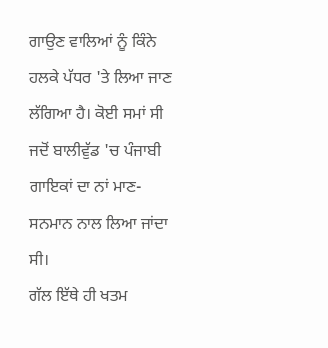ਗਾਉਣ ਵਾਲਿਆਂ ਨੂੰ ਕਿੰਨੇ ਹਲਕੇ ਪੱਧਰ 'ਤੇ ਲਿਆ ਜਾਣ ਲੱਗਿਆ ਹੈ। ਕੋਈ ਸਮਾਂ ਸੀ ਜਦੋਂ ਬਾਲੀਵੁੱਡ 'ਚ ਪੰਜਾਬੀ ਗਾਇਕਾਂ ਦਾ ਨਾਂ ਮਾਣ-ਸਨਮਾਨ ਨਾਲ ਲਿਆ ਜਾਂਦਾ ਸੀ।
ਗੱਲ ਇੱਥੇ ਹੀ ਖਤਮ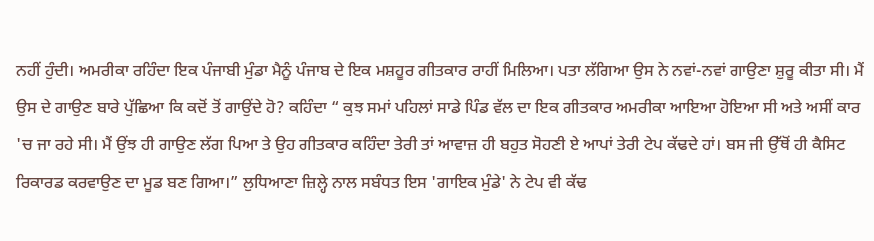ਨਹੀਂ ਹੁੰਦੀ। ਅਮਰੀਕਾ ਰਹਿੰਦਾ ਇਕ ਪੰਜਾਬੀ ਮੁੰਡਾ ਮੈਨੂੰ ਪੰਜਾਬ ਦੇ ਇਕ ਮਸ਼ਹੂਰ ਗੀਤਕਾਰ ਰਾਹੀਂ ਮਿਲਿਆ। ਪਤਾ ਲੱਗਿਆ ਉਸ ਨੇ ਨਵਾਂ-ਨਵਾਂ ਗਾਉਣਾ ਸ਼ੁਰੂ ਕੀਤਾ ਸੀ। ਮੈਂ ਉਸ ਦੇ ਗਾਉਣ ਬਾਰੇ ਪੁੱਛਿਆ ਕਿ ਕਦੋਂ ਤੋਂ ਗਾਉਂਦੇ ਹੋ? ਕਹਿੰਦਾ “ ਕੁਝ ਸਮਾਂ ਪਹਿਲਾਂ ਸਾਡੇ ਪਿੰਡ ਵੱਲ ਦਾ ਇਕ ਗੀਤਕਾਰ ਅਮਰੀਕਾ ਆਇਆ ਹੋਇਆ ਸੀ ਅਤੇ ਅਸੀਂ ਕਾਰ 'ਚ ਜਾ ਰਹੇ ਸੀ। ਮੈਂ ਉਂਝ ਹੀ ਗਾਉਣ ਲੱਗ ਪਿਆ ਤੇ ਉਹ ਗੀਤਕਾਰ ਕਹਿੰਦਾ ਤੇਰੀ ਤਾਂ ਆਵਾਜ਼ ਹੀ ਬਹੁਤ ਸੋਹਣੀ ਏ ਆਪਾਂ ਤੇਰੀ ਟੇਪ ਕੱਢਦੇ ਹਾਂ। ਬਸ ਜੀ ਉੱਥੋਂ ਹੀ ਕੈਸਿਟ ਰਿਕਾਰਡ ਕਰਵਾਉਣ ਦਾ ਮੂਡ ਬਣ ਗਿਆ।” ਲੁਧਿਆਣਾ ਜ਼ਿਲ੍ਹੇ ਨਾਲ ਸਬੰਧਤ ਇਸ 'ਗਾਇਕ ਮੁੰਡੇ' ਨੇ ਟੇਪ ਵੀ ਕੱਢ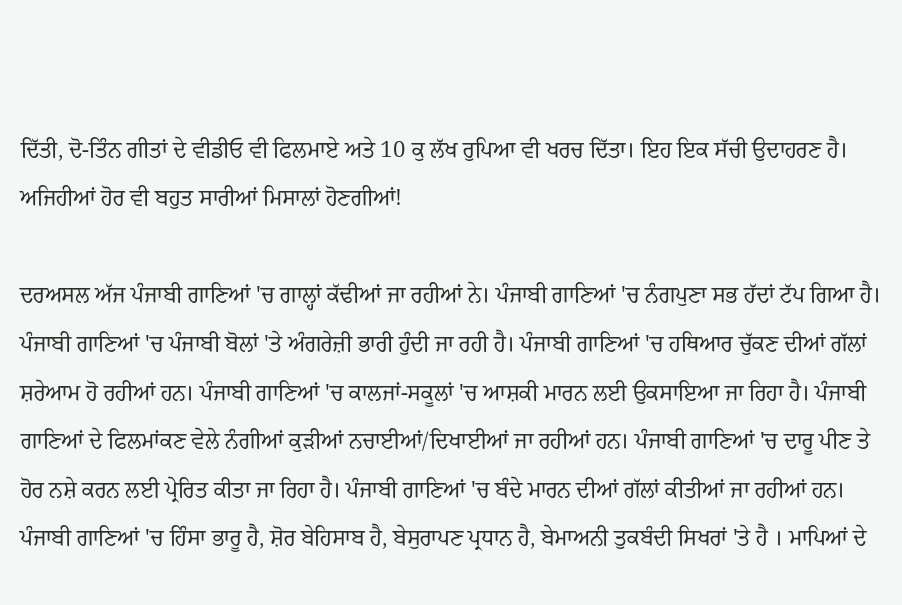ਦਿੱਤੀ, ਦੋ-ਤਿੰਨ ਗੀਤਾਂ ਦੇ ਵੀਡੀਓ ਵੀ ਫਿਲਮਾਏ ਅਤੇ 10 ਕੁ ਲੱਖ ਰੁਪਿਆ ਵੀ ਖਰਚ ਦਿੱਤਾ। ਇਹ ਇਕ ਸੱਚੀ ਉਦਾਹਰਣ ਹੈ। ਅਜਿਹੀਆਂ ਹੋਰ ਵੀ ਬਹੁਤ ਸਾਰੀਆਂ ਮਿਸਾਲਾਂ ਹੋਣਗੀਆਂ!

ਦਰਅਸਲ ਅੱਜ ਪੰਜਾਬੀ ਗਾਣਿਆਂ 'ਚ ਗਾਲ੍ਹਾਂ ਕੱਢੀਆਂ ਜਾ ਰਹੀਆਂ ਨੇ। ਪੰਜਾਬੀ ਗਾਣਿਆਂ 'ਚ ਨੰਗਪੁਣਾ ਸਭ ਹੱਦਾਂ ਟੱਪ ਗਿਆ ਹੈ। ਪੰਜਾਬੀ ਗਾਣਿਆਂ 'ਚ ਪੰਜਾਬੀ ਬੋਲਾਂ 'ਤੇ ਅੰਗਰੇਜ਼ੀ ਭਾਰੀ ਹੁੰਦੀ ਜਾ ਰਹੀ ਹੈ। ਪੰਜਾਬੀ ਗਾਣਿਆਂ 'ਚ ਹਥਿਆਰ ਚੁੱਕਣ ਦੀਆਂ ਗੱਲਾਂ ਸ਼ਰੇਆਮ ਹੋ ਰਹੀਆਂ ਹਨ। ਪੰਜਾਬੀ ਗਾਣਿਆਂ 'ਚ ਕਾਲਜਾਂ-ਸਕੂਲਾਂ 'ਚ ਆਸ਼ਕੀ ਮਾਰਨ ਲਈ ਉਕਸਾਇਆ ਜਾ ਰਿਹਾ ਹੈ। ਪੰਜਾਬੀ ਗਾਣਿਆਂ ਦੇ ਫਿਲਮਾਂਕਣ ਵੇਲੇ ਨੰਗੀਆਂ ਕੁੜੀਆਂ ਨਚਾਈਆਂ/ਦਿਖਾਈਆਂ ਜਾ ਰਹੀਆਂ ਹਨ। ਪੰਜਾਬੀ ਗਾਣਿਆਂ 'ਚ ਦਾਰੂ ਪੀਣ ਤੇ ਹੋਰ ਨਸ਼ੇ ਕਰਨ ਲਈ ਪ੍ਰੇਰਿਤ ਕੀਤਾ ਜਾ ਰਿਹਾ ਹੈ। ਪੰਜਾਬੀ ਗਾਣਿਆਂ 'ਚ ਬੰਦੇ ਮਾਰਨ ਦੀਆਂ ਗੱਲਾਂ ਕੀਤੀਆਂ ਜਾ ਰਹੀਆਂ ਹਨ। ਪੰਜਾਬੀ ਗਾਣਿਆਂ 'ਚ ਹਿੰਸਾ ਭਾਰੂ ਹੈ, ਸ਼ੋਰ ਬੇਹਿਸਾਬ ਹੈ, ਬੇਸੁਰਾਪਣ ਪ੍ਰਧਾਨ ਹੈ, ਬੇਮਾਅਨੀ ਤੁਕਬੰਦੀ ਸਿਖਰਾਂ 'ਤੇ ਹੈ । ਮਾਪਿਆਂ ਦੇ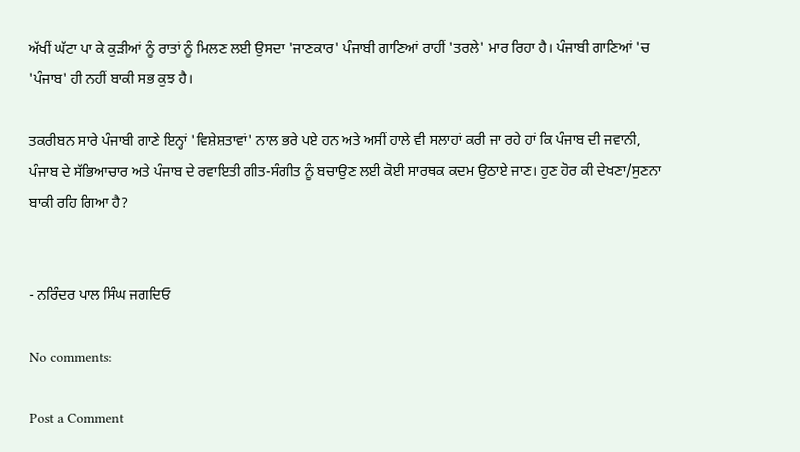ਅੱਖੀਂ ਘੱਟਾ ਪਾ ਕੇ ਕੁੜੀਆਂ ਨੂੰ ਰਾਤਾਂ ਨੂੰ ਮਿਲਣ ਲਈ ਉਸਦਾ 'ਜਾਣਕਾਰ' ਪੰਜਾਬੀ ਗਾਣਿਆਂ ਰਾਹੀਂ 'ਤਰਲੇ' ਮਾਰ ਰਿਹਾ ਹੈ। ਪੰਜਾਬੀ ਗਾਣਿਆਂ 'ਚ 'ਪੰਜਾਬ' ਹੀ ਨਹੀਂ ਬਾਕੀ ਸਭ ਕੁਝ ਹੈ।

ਤਕਰੀਬਨ ਸਾਰੇ ਪੰਜਾਬੀ ਗਾਣੇ ਇਨ੍ਹਾਂ 'ਵਿਸ਼ੇਸ਼ਤਾਵਾਂ' ਨਾਲ ਭਰੇ ਪਏ ਹਨ ਅਤੇ ਅਸੀਂ ਹਾਲੇ ਵੀ ਸਲਾਹਾਂ ਕਰੀ ਜਾ ਰਹੇ ਹਾਂ ਕਿ ਪੰਜਾਬ ਦੀ ਜਵਾਨੀ, ਪੰਜਾਬ ਦੇ ਸੱਭਿਆਚਾਰ ਅਤੇ ਪੰਜਾਬ ਦੇ ਰਵਾਇਤੀ ਗੀਤ-ਸੰਗੀਤ ਨੂੰ ਬਚਾਉਣ ਲਈ ਕੋਈ ਸਾਰਥਕ ਕਦਮ ਉਠਾਏ ਜਾਣ। ਹੁਣ ਹੋਰ ਕੀ ਦੇਖਣਾ/ਸੁਣਨਾ ਬਾਕੀ ਰਹਿ ਗਿਆ ਹੈ?


- ਨਰਿੰਦਰ ਪਾਲ ਸਿੰਘ ਜਗਦਿਓ

No comments:

Post a Comment